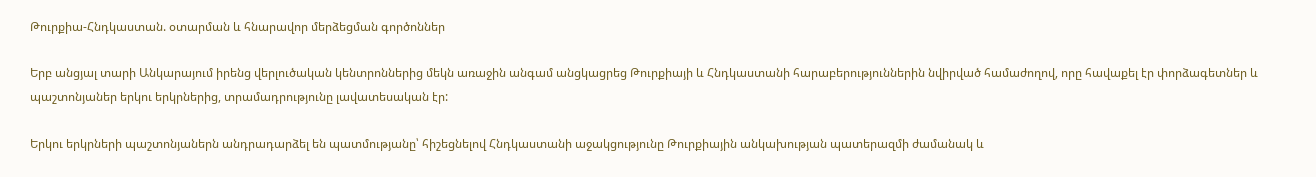Թուրքիա-Հնդկաստան. օտարման և հնարավոր մերձեցման գործոններ

Երբ անցյալ տարի Անկարայում իրենց վերլուծական կենտրոններից մեկն առաջին անգամ անցկացրեց Թուրքիայի և Հնդկաստանի հարաբերություններին նվիրված համաժողով, որը հավաքել էր փորձագետներ և պաշտոնյաներ երկու երկրներից, տրամադրությունը լավատեսական էր:

Երկու երկրների պաշտոնյաներն անդրադարձել են պատմությանը՝ հիշեցնելով Հնդկաստանի աջակցությունը Թուրքիային անկախության պատերազմի ժամանակ և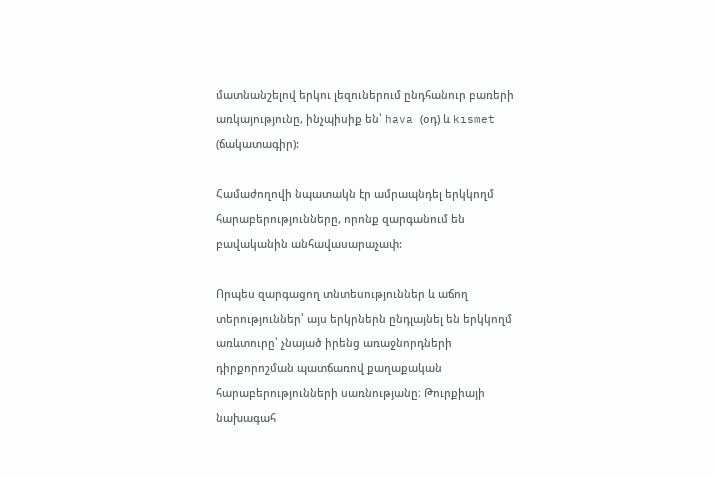մատնանշելով երկու լեզուներում ընդհանուր բառերի առկայությունը, ինչպիսիք են՝ hava (օդ) և kısmet (ճակատագիր):

Համաժողովի նպատակն էր ամրապնդել երկկողմ հարաբերությունները, որոնք զարգանում են բավականին անհավասարաչափ:

Որպես զարգացող տնտեսություններ և աճող տերություններ՝ այս երկրներն ընդլայնել են երկկողմ առևտուրը՝ չնայած իրենց առաջնորդների դիրքորոշման պատճառով քաղաքական հարաբերությունների սառնությանը։ Թուրքիայի նախագահ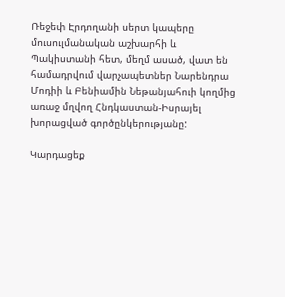Ռեջեփ Էրդողանի սերտ կապերը մուսուլմանական աշխարհի և Պակիստանի հետ, մեղմ ասած, վատ են համադրվում վարչապետներ Նարենդրա Մոդիի և Բենիամին Նեթանյահուի կողմից առաջ մղվող Հնդկաստան-Իսրայել խորացված գործընկերությանը:

Կարդացեք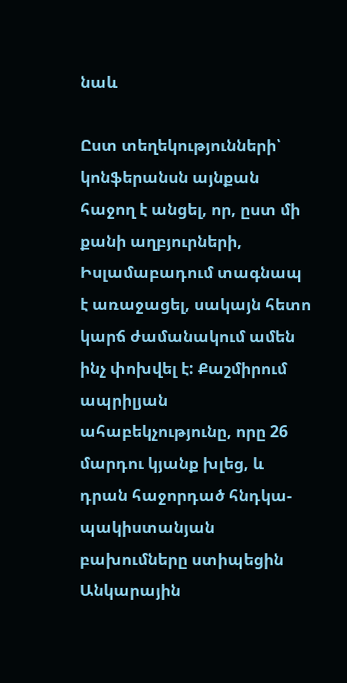նաև

Ըստ տեղեկությունների՝ կոնֆերանսն այնքան հաջող է անցել, որ, ըստ մի քանի աղբյուրների, Իսլամաբադում տագնապ է առաջացել, սակայն հետո կարճ ժամանակում ամեն ինչ փոխվել է: Քաշմիրում ապրիլյան ահաբեկչությունը, որը 26 մարդու կյանք խլեց, և դրան հաջորդած հնդկա-պակիստանյան բախումները ստիպեցին Անկարային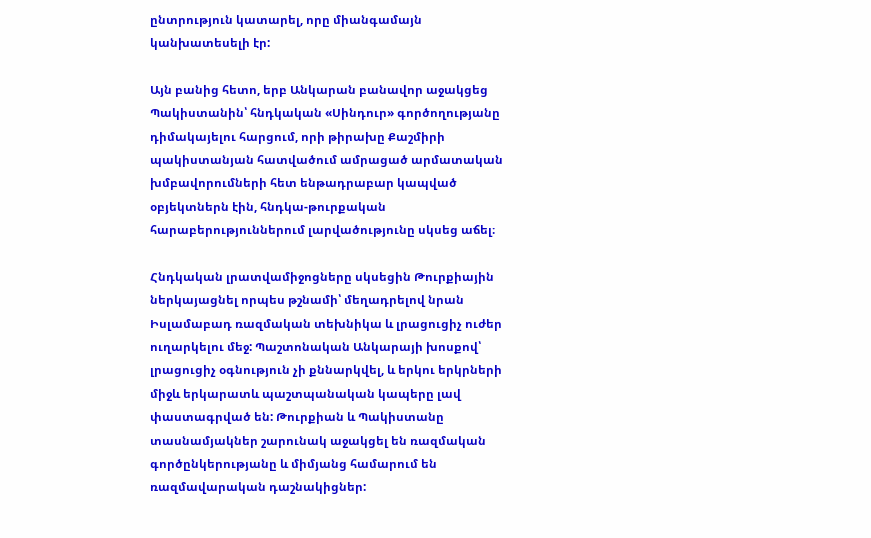ընտրություն կատարել, որը միանգամայն կանխատեսելի էր:

Այն բանից հետո, երբ Անկարան բանավոր աջակցեց Պակիստանին՝ հնդկական «Սինդուր» գործողությանը դիմակայելու հարցում, որի թիրախը Քաշմիրի պակիստանյան հատվածում ամրացած արմատական խմբավորումների հետ ենթադրաբար կապված օբյեկտներն էին, հնդկա-թուրքական հարաբերություններում լարվածությունը սկսեց աճել։

Հնդկական լրատվամիջոցները սկսեցին Թուրքիային ներկայացնել որպես թշնամի՝ մեղադրելով նրան Իսլամաբադ ռազմական տեխնիկա և լրացուցիչ ուժեր ուղարկելու մեջ: Պաշտոնական Անկարայի խոսքով՝ լրացուցիչ օգնություն չի քննարկվել, և երկու երկրների միջև երկարատև պաշտպանական կապերը լավ փաստագրված են: Թուրքիան և Պակիստանը տասնամյակներ շարունակ աջակցել են ռազմական գործընկերությանը և միմյանց համարում են ռազմավարական դաշնակիցներ: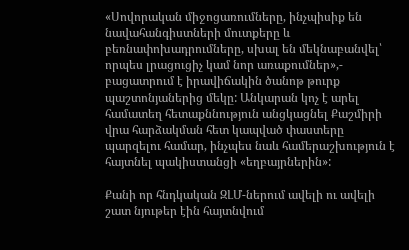«Սովորական միջոցառումները, ինչպիսիք են նավահանգիստների մուտքերը և բեռնափոխադրումները, սխալ են մեկնաբանվել՝ որպես լրացուցիչ կամ նոր առաքումներ»,- բացատրում է իրավիճակին ծանոթ թուրք պաշտոնյաներից մեկը: Անկարան կոչ է արել համատեղ հետաքննություն անցկացնել Քաշմիրի վրա հարձակման հետ կապված փաստերը պարզելու համար, ինչպես նաև համերաշխություն է հայտնել պակիստանցի «եղբայրներին»:

Քանի որ հնդկական ԶԼՄ-ներում ավելի ու ավելի շատ նյութեր էին հայտնվում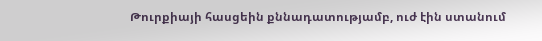Թուրքիայի հասցեին քննադատությամբ, ուժ էին ստանում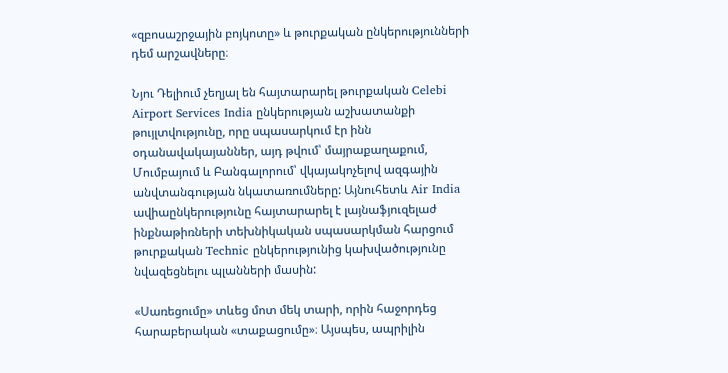«զբոսաշրջային բոյկոտը» և թուրքական ընկերությունների դեմ արշավները։

Նյու Դելիում չեղյալ են հայտարարել թուրքական Celebi Airport Services India ընկերության աշխատանքի թույլտվությունը, որը սպասարկում էր ինն օդանավակայաններ, այդ թվում՝ մայրաքաղաքում, Մումբայում և Բանգալորում՝ վկայակոչելով ազգային անվտանգության նկատառումները: Այնուհետև Air India ավիաընկերությունը հայտարարել է լայնաֆյուզելաժ ինքնաթիռների տեխնիկական սպասարկման հարցում թուրքական Technic ընկերությունից կախվածությունը նվազեցնելու պլանների մասին:

«Սառեցումը» տևեց մոտ մեկ տարի, որին հաջորդեց հարաբերական «տաքացումը»։ Այսպես, ապրիլին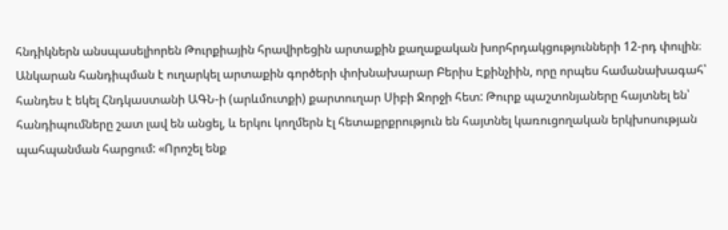հնդիկներն անսպասելիորեն Թուրքիային հրավիրեցին արտաքին քաղաքական խորհրդակցությունների 12-րդ փուլին։ Անկարան հանդիպման է ուղարկել արտաքին գործերի փոխնախարար Բերիս Էքինչիին, որը որպես համանախագահ՝ հանդես է եկել Հնդկաստանի ԱԳՆ-ի (արևմուտքի) քարտուղար Սիբի Ջորջի հետ: Թուրք պաշտոնյաները հայտնել են՝ հանդիպումները շատ լավ են անցել, և երկու կողմերն էլ հետաքրքրություն են հայտնել կառուցողական երկխոսության պահպանման հարցում: «Որոշել ենք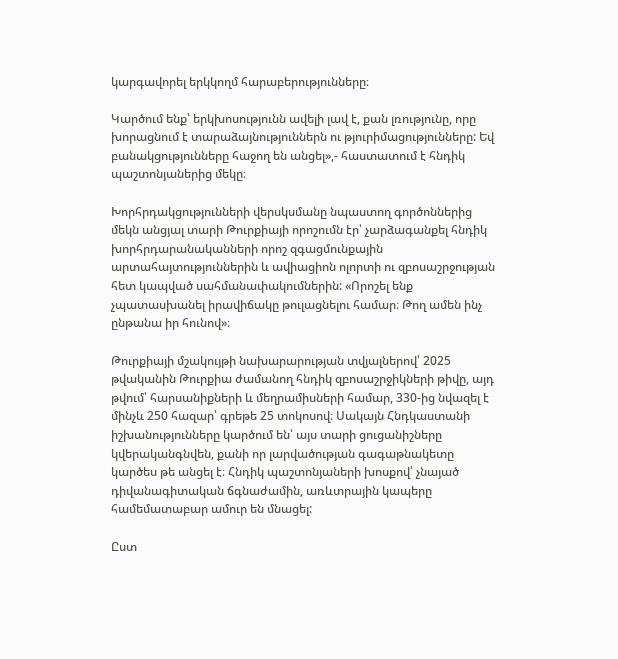կարգավորել երկկողմ հարաբերությունները։

Կարծում ենք՝ երկխոսությունն ավելի լավ է, քան լռությունը, որը խորացնում է տարաձայնություններն ու թյուրիմացությունները: Եվ բանակցությունները հաջող են անցել»,- հաստատում է հնդիկ պաշտոնյաներից մեկը։

Խորհրդակցությունների վերսկսմանը նպաստող գործոններից մեկն անցյալ տարի Թուրքիայի որոշումն էր՝ չարձագանքել հնդիկ խորհրդարանականների որոշ զգացմունքային արտահայտություններին և ավիացիոն ոլորտի ու զբոսաշրջության հետ կապված սահմանափակումներին: «Որոշել ենք չպատասխանել իրավիճակը թուլացնելու համար։ Թող ամեն ինչ ընթանա իր հունով»։

Թուրքիայի մշակույթի նախարարության տվյալներով՝ 2025 թվականին Թուրքիա ժամանող հնդիկ զբոսաշրջիկների թիվը, այդ թվում՝ հարսանիքների և մեղրամիսների համար, 330-ից նվազել է մինչև 250 հազար՝ գրեթե 25 տոկոսով։ Սակայն Հնդկաստանի իշխանությունները կարծում են՝ այս տարի ցուցանիշները կվերականգնվեն, քանի որ լարվածության գագաթնակետը կարծես թե անցել է։ Հնդիկ պաշտոնյաների խոսքով՝ չնայած դիվանագիտական ճգնաժամին, առևտրային կապերը համեմատաբար ամուր են մնացել:

Ըստ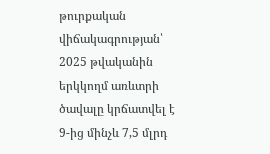թուրքական վիճակագրության՝ 2025 թվականին երկկողմ առևտրի ծավալը կրճատվել է 9-ից մինչև 7,5 մլրդ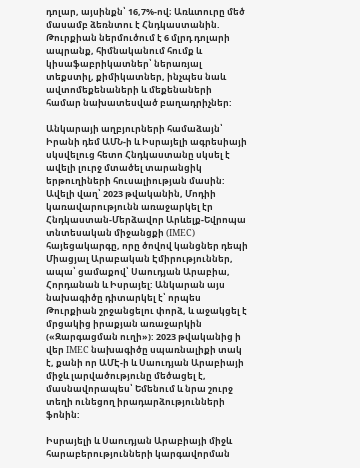դոլար, այսինքն՝ 16,7%-ով։ Առևտուրը մեծ մասամբ ձեռնտու է Հնդկաստանին. Թուրքիան ներմուծում է 6 մլրդ դոլարի ապրանք, հիմնականում հումք և կիսաֆաբրիկատներ՝ ներառյալ տեքստիլ, քիմիկատներ, ինչպես նաև ավտոմեքենաների և մեքենաների համար նախատեսված բաղադրիչներ:

Անկարայի աղբյուրների համաձայն՝ Իրանի դեմ ԱՄՆ-ի և Իսրայելի ագրեսիայի սկսվելուց հետո Հնդկաստանը սկսել է ավելի լուրջ մտածել տարանցիկ երթուղիների հուսալիության մասին: Ավելի վաղ՝ 2023 թվականին, Մոդիի կառավարությունն առաջարկել էր Հնդկաստան-Մերձավոր Արևելք-Եվրոպա տնտեսական միջանցքի (IMEC) հայեցակարգը, որը ծովով կանցներ դեպի Միացյալ Արաբական Էմիրություններ, ապա՝ ցամաքով՝ Սաուդյան Արաբիա, Հորդանան և Իսրայել: Անկարան այս նախագիծը դիտարկել է՝ որպես Թուրքիան շրջանցելու փորձ, և աջակցել է մրցակից իրաքյան առաջարկին («Զարգացման ուղի»): 2023 թվականից ի վեր IMEC նախագիծը սպառնալիքի տակ է, քանի որ ԱՄԷ-ի և Սաուդյան Արաբիայի միջև լարվածությունը մեծացել է, մասնավորապես՝ Եմենում և նրա շուրջ տեղի ունեցող իրադարձությունների ֆոնին:

Իսրայելի և Սաուդյան Արաբիայի միջև հարաբերությունների կարգավորման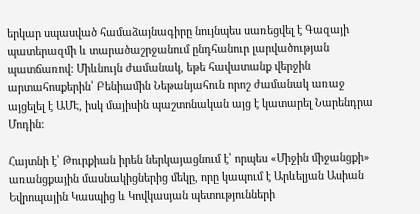երկար սպասված համաձայնագիրը նույնպես սառեցվել է Գազայի պատերազմի և տարածաշրջանում ընդհանուր լարվածության պատճառով: Միևնույն ժամանակ, եթե հավատանք վերջին արտահոսքերին՝ Բենիամին Նեթանյահուն որոշ ժամանակ առաջ այցելել է ԱՄԷ, իսկ մայիսին պաշտոնական այց է կատարել Նարենդրա Մոդին:

Հայտնի է՝ Թուրքիան իրեն ներկայացնում է՝ որպես «Միջին միջանցքի» առանցքային մասնակիցներից մեկը, որը կապում է Արևելյան Ասիան Եվրոպային Կասպից և Կովկասյան պետությունների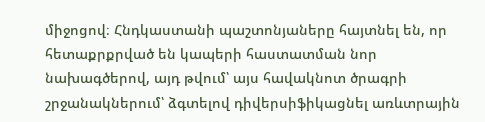միջոցով։ Հնդկաստանի պաշտոնյաները հայտնել են, որ հետաքրքրված են կապերի հաստատման նոր նախագծերով, այդ թվում՝ այս հավակնոտ ծրագրի շրջանակներում՝ ձգտելով դիվերսիֆիկացնել առևտրային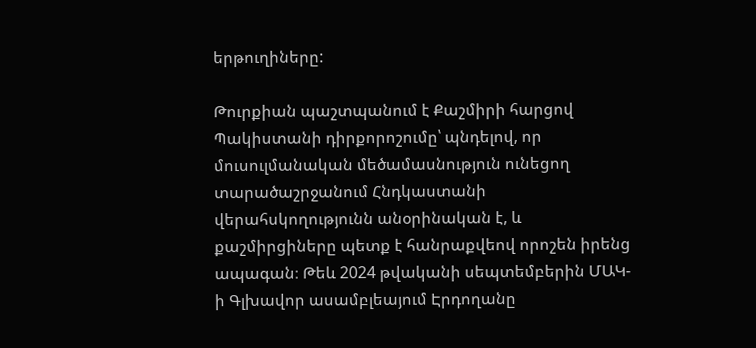երթուղիները:

Թուրքիան պաշտպանում է Քաշմիրի հարցով Պակիստանի դիրքորոշումը՝ պնդելով, որ մուսուլմանական մեծամասնություն ունեցող տարածաշրջանում Հնդկաստանի վերահսկողությունն անօրինական է, և քաշմիրցիները պետք է հանրաքվեով որոշեն իրենց ապագան։ Թեև 2024 թվականի սեպտեմբերին ՄԱԿ-ի Գլխավոր ասամբլեայում Էրդողանը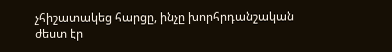չհիշատակեց հարցը, ինչը խորհրդանշական ժեստ էր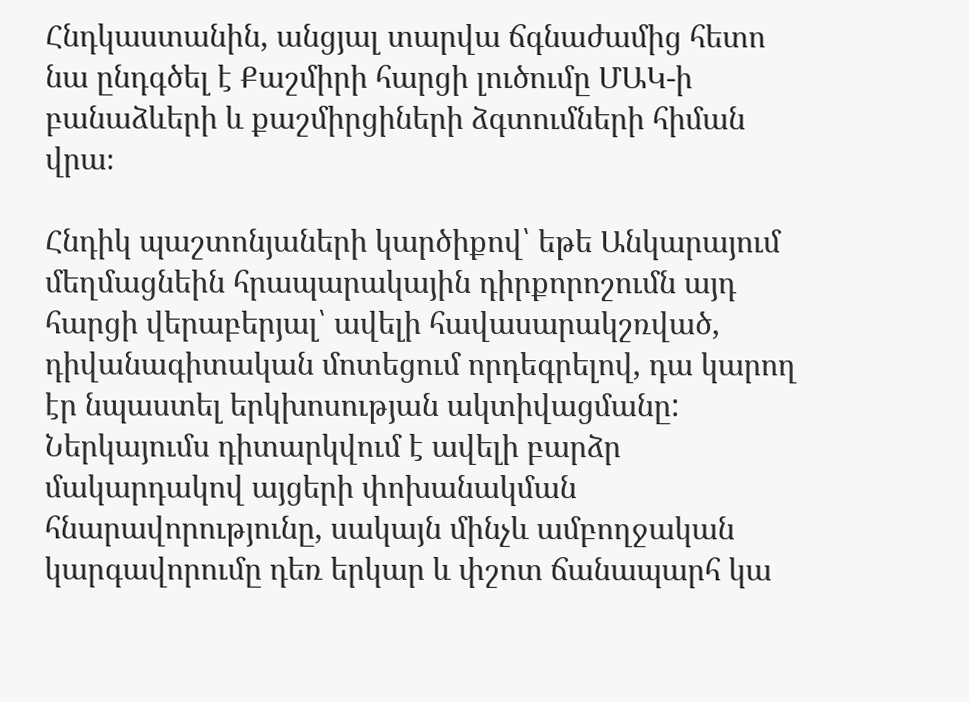Հնդկաստանին, անցյալ տարվա ճգնաժամից հետո նա ընդգծել է Քաշմիրի հարցի լուծումը ՄԱԿ-ի բանաձևերի և քաշմիրցիների ձգտումների հիման վրա։

Հնդիկ պաշտոնյաների կարծիքով՝ եթե Անկարայում մեղմացնեին հրապարակային դիրքորոշումն այդ հարցի վերաբերյալ՝ ավելի հավասարակշռված, դիվանագիտական մոտեցում որդեգրելով, դա կարող էր նպաստել երկխոսության ակտիվացմանը: Ներկայումս դիտարկվում է ավելի բարձր մակարդակով այցերի փոխանակման հնարավորությունը, սակայն մինչև ամբողջական կարգավորումը դեռ երկար և փշոտ ճանապարհ կա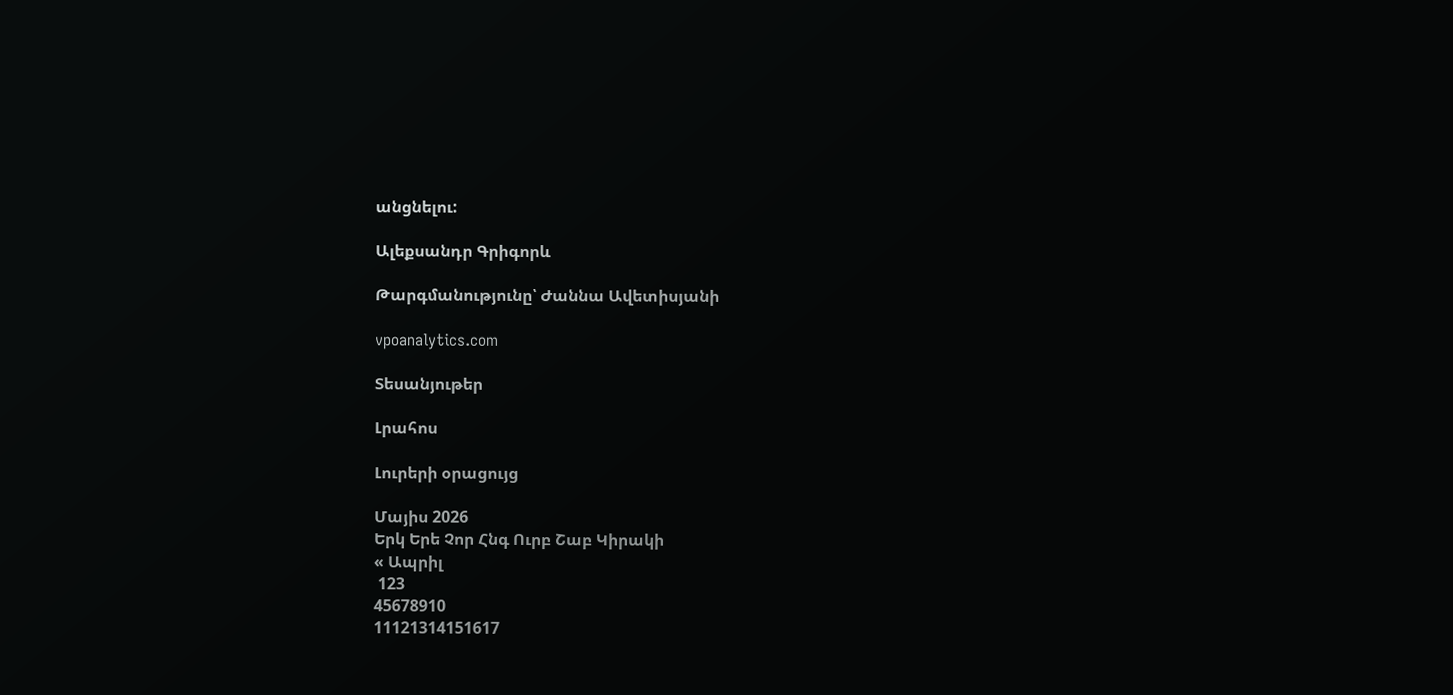անցնելու:

Ալեքսանդր Գրիգորև

Թարգմանությունը՝ Ժաննա Ավետիսյանի

vpoanalytics.com

Տեսանյութեր

Լրահոս

Լուրերի օրացույց

Մայիս 2026
Երկ Երե Չոր Հնգ Ուրբ Շաբ Կիրակի
« Ապրիլ
 123
45678910
11121314151617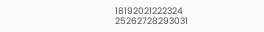18192021222324
25262728293031